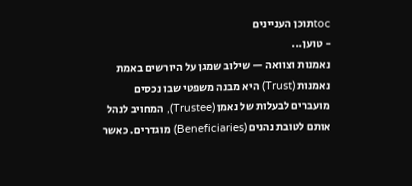tocתוכן העניינים
- טוען...
נאמנות וצוואה — שילוב שמגן על היורשים באמת
נאמנות (Trust) היא מבנה משפטי שבו נכסים מועברים לבעלות של נאמן (Trustee), המחויב לנהל אותם לטובת נהנים (Beneficiaries) מוגדרים. כאשר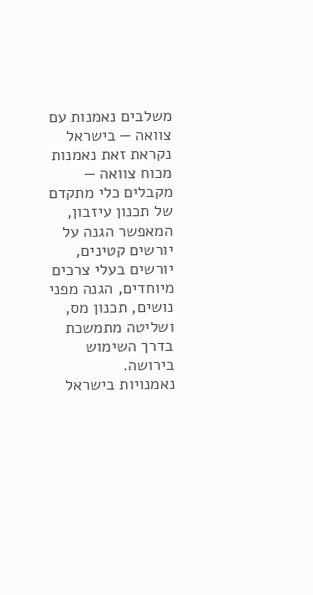משלבים נאמנות עם צוואה — בישראל נקראת זאת נאמנות מכוח צוואה — מקבלים כלי מתקדם של תכנון עיזבון, המאפשר הגנה על יורשים קטינים, יורשים בעלי צרכים מיוחדים, הגנה מפני נושים, תכנון מס, ושליטה מתמשכת בדרך השימוש בירושה.
נאמנויות בישראל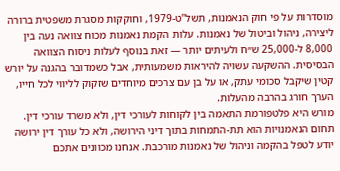מוסדרות על פי חוק הנאמנות, תשל"ט-1979, וחוקקות מסגרת משפטית ברורה ליצירה, ניהול וביטול של נאמנות. עלות הקמת נאמנות מכוח צוואה נעה בין 8,000 ל-25,000 ש״ח ולעיתים יותר — זאת בנוסף לעלות ניסוח הצוואה הבסיסית. ההשקעה עשויה להיראות משמעותית, אבל כשמדובר בהגנה על יורש קטין שיקבל סכומי עתק, או על בן עם צרכים מיוחדים שזקוק לליווי לכל חייו, הערך חורג בהרבה מהעלות.
מורש היא פלטפורמת התאמה בין לקוחות לעורכי דין, ולא משרד עורכי דין. תחום הנאמנויות הוא תת-התמחות בתוך דיני הירושה, ולא כל עורך דין ירושה יודע לטפל בהקמה וניהול של נאמנות מורכבת. אנחנו מכוונים אתכם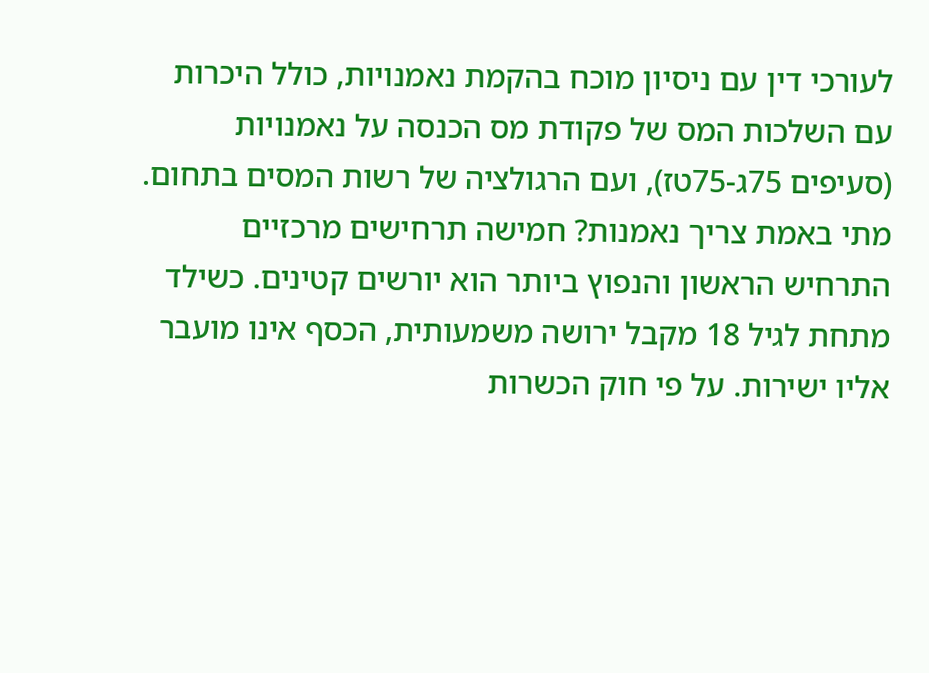לעורכי דין עם ניסיון מוכח בהקמת נאמנויות, כולל היכרות עם השלכות המס של פקודת מס הכנסה על נאמנויות (סעיפים 75ג-75טז), ועם הרגולציה של רשות המסים בתחום.
מתי באמת צריך נאמנות? חמישה תרחישים מרכזיים
התרחיש הראשון והנפוץ ביותר הוא יורשים קטינים. כשילד מתחת לגיל 18 מקבל ירושה משמעותית, הכסף אינו מועבר אליו ישירות. על פי חוק הכשרות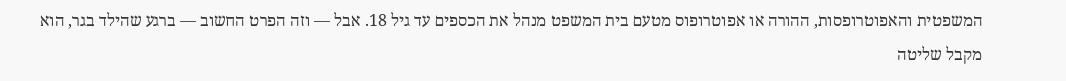המשפטית והאפוטרופסות, ההורה או אפוטרופוס מטעם בית המשפט מנהל את הכספים עד גיל 18. אבל — וזה הפרט החשוב — ברגע שהילד בגר, הוא מקבל שליטה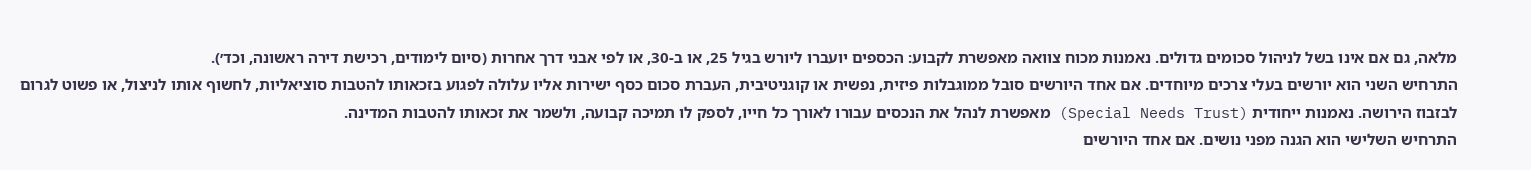מלאה, גם אם אינו בשל לניהול סכומים גדולים. נאמנות מכוח צוואה מאפשרת לקבוע: הכספים יועברו ליורש בגיל 25, או ב-30, או לפי אבני דרך אחרות (סיום לימודים, רכישת דירה ראשונה, וכד׳).
התרחיש השני הוא יורשים בעלי צרכים מיוחדים. אם אחד היורשים סובל ממוגבלות פיזית, נפשית או קוגניטיבית, העברת סכום כסף ישירות אליו עלולה לפגוע בזכאותו להטבות סוציאליות, לחשוף אותו לניצול, או פשוט לגרום לבזבוז הירושה. נאמנות ייחודית (Special Needs Trust) מאפשרת לנהל את הנכסים עבורו לאורך כל חייו, לספק לו תמיכה קבועה, ולשמר את זכאותו להטבות המדינה.
התרחיש השלישי הוא הגנה מפני נושים. אם אחד היורשים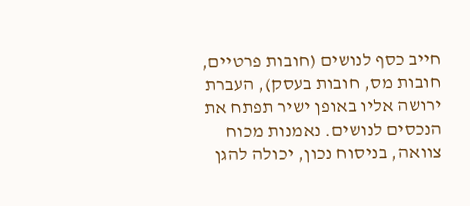חייב כסף לנושים (חובות פרטיים, חובות מס, חובות בעסק), העברת ירושה אליו באופן ישיר תפתח את הנכסים לנושים. נאמנות מכוח צוואה, בניסוח נכון, יכולה להגן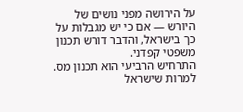על הירושה מפני נושים של היורש — אם כי יש מגבלות על כך בישראל, והדבר דורש תכנון משפטי קפדני.
התרחיש הרביעי הוא תכנון מס. למרות שישראל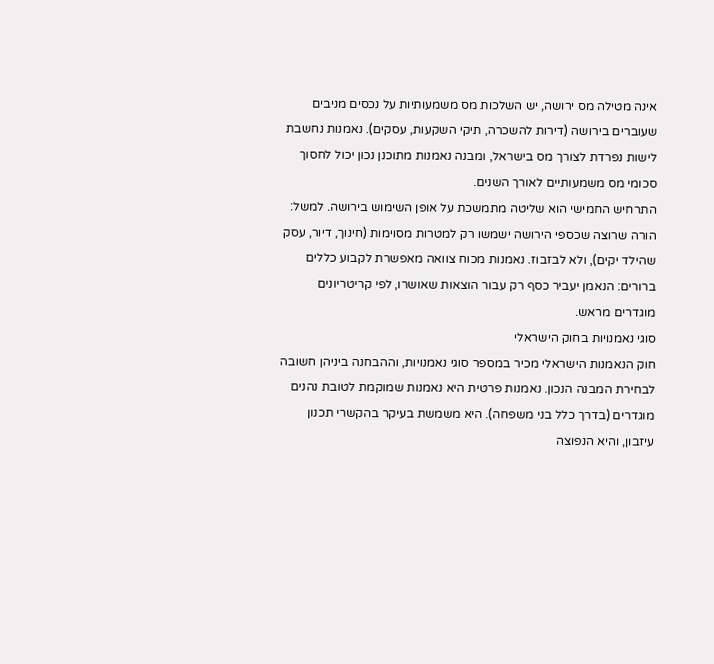אינה מטילה מס ירושה, יש השלכות מס משמעותיות על נכסים מניבים שעוברים בירושה (דירות להשכרה, תיקי השקעות, עסקים). נאמנות נחשבת לישות נפרדת לצורך מס בישראל, ומבנה נאמנות מתוכנן נכון יכול לחסוך סכומי מס משמעותיים לאורך השנים.
התרחיש החמישי הוא שליטה מתמשכת על אופן השימוש בירושה. למשל: הורה שרוצה שכספי הירושה ישמשו רק למטרות מסוימות (חינוך, דיור, עסק שהילד יקים), ולא לבזבוז. נאמנות מכוח צוואה מאפשרת לקבוע כללים ברורים: הנאמן יעביר כסף רק עבור הוצאות שאושרו, לפי קריטריונים מוגדרים מראש.
סוגי נאמנויות בחוק הישראלי
חוק הנאמנות הישראלי מכיר במספר סוגי נאמנויות, וההבחנה ביניהן חשובה לבחירת המבנה הנכון. נאמנות פרטית היא נאמנות שמוקמת לטובת נהנים מוגדרים (בדרך כלל בני משפחה). היא משמשת בעיקר בהקשרי תכנון עיזבון, והיא הנפוצה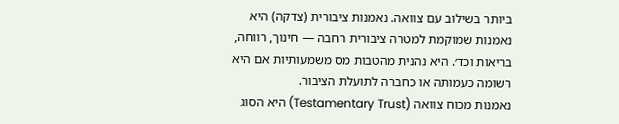ביותר בשילוב עם צוואה. נאמנות ציבורית (צדקה) היא נאמנות שמוקמת למטרה ציבורית רחבה — חינוך, רווחה, בריאות וכד׳. היא נהנית מהטבות מס משמעותיות אם היא רשומה כעמותה או כחברה לתועלת הציבור.
נאמנות מכוח צוואה (Testamentary Trust) היא הסוג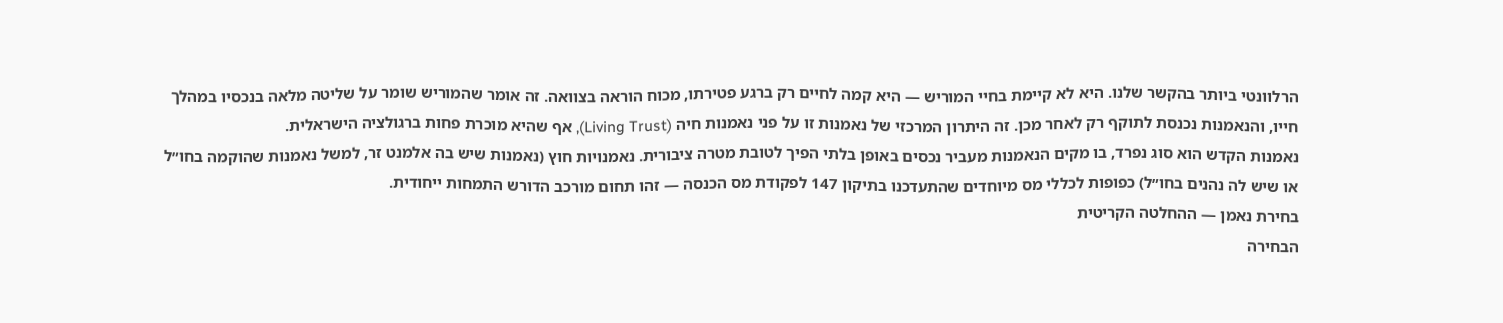הרלוונטי ביותר בהקשר שלנו. היא לא קיימת בחיי המוריש — היא קמה לחיים רק ברגע פטירתו, מכוח הוראה בצוואה. זה אומר שהמוריש שומר על שליטה מלאה בנכסיו במהלך חייו, והנאמנות נכנסת לתוקף רק לאחר מכן. זה היתרון המרכזי של נאמנות זו על פני נאמנות חיה (Living Trust), אף שהיא מוכרת פחות ברגולציה הישראלית.
נאמנות הקדש הוא סוג נפרד, בו מקים הנאמנות מעביר נכסים באופן בלתי הפיך לטובת מטרה ציבורית. נאמנויות חוץ (נאמנות שיש בה אלמנט זר, למשל נאמנות שהוקמה בחו״ל או שיש לה נהנים בחו״ל) כפופות לכללי מס מיוחדים שהתעדכנו בתיקון 147 לפקודת מס הכנסה — זהו תחום מורכב הדורש התמחות ייחודית.
בחירת נאמן — ההחלטה הקריטית
הבחירה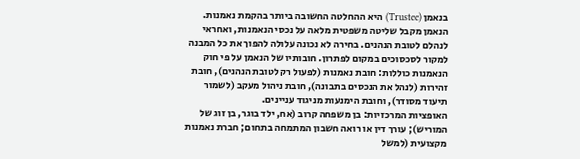בנאמן (Trustee) היא ההחלטה החשובה ביותר בהקמת נאמנות. הנאמן מקבל שליטה משפטית מלאה על נכסי הנאמנות, ואחראי לנהלם לטובת הנהנים. בחירה לא נכונה עלולה להפוך את כל המבנה למקור לסכסוכים במקום לפתרון. חובותיו של הנאמן על פי חוק הנאמנות כוללות: חובת נאמנות (לפעול רק לטובת הנהנים), חובת זהירות (לנהל את הנכסים בתבונה), חובת ניהול מעקב (לשמור תיעוד מסודר), וחובת הימנעות מניגוד עניינים.
האופציות המרכזיות: בן משפחה קרוב (אח, ילד בוגר, בן זוג של המוריש); עורך דין או רואה חשבון המתמחה בתחום; חברת נאמנות מקצועית (למשל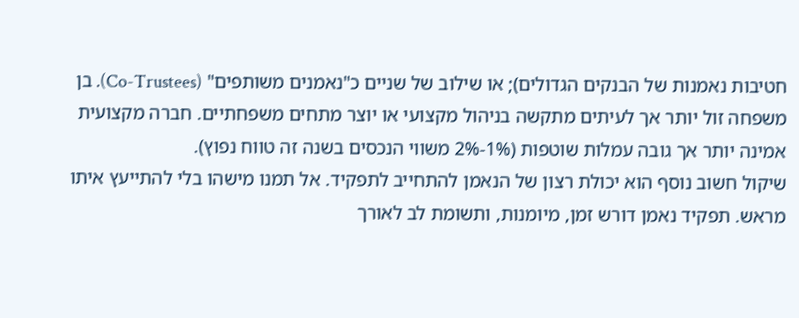חטיבות נאמנות של הבנקים הגדולים); או שילוב של שניים כ"נאמנים משותפים" (Co-Trustees). בן משפחה זול יותר אך לעיתים מתקשה בניהול מקצועי או יוצר מתחים משפחתיים. חברה מקצועית אמינה יותר אך גובה עמלות שוטפות (1%-2% משווי הנכסים בשנה זה טווח נפוץ).
שיקול חשוב נוסף הוא יכולת רצון של הנאמן להתחייב לתפקיד. אל תמנו מישהו בלי להתייעץ איתו מראש. תפקיד נאמן דורש זמן, מיומנות, ותשומת לב לאורך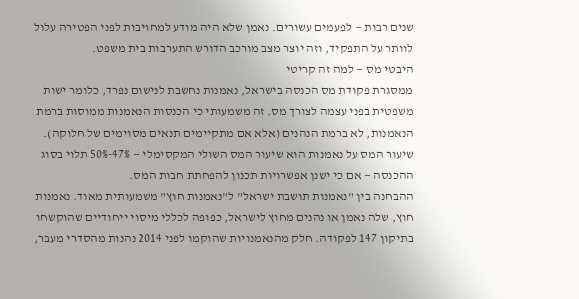שנים רבות — לפעמים עשורים. נאמן שלא היה מודע למחויבות לפני הפטירה עלול לוותר על התפקיד, וזה יוצר מצב מורכב הדורש התערבות בית משפט.
היבטי מס — למה זה קריטי
ממסגרת פקודת מס הכנסה בישראל, נאמנות נחשבת לנישום נפרד, כלומר ישות משפטית בפני עצמה לצורך מס. זה משמעותי כי הכנסות הנאמנות ממוסות ברמת הנאמנות, לא ברמת הנהנים (אלא אם מתקיימים תנאים מסוימים של חלוקה). שיעור המס על נאמנות הוא שיעור המס השולי המקסימלי — 47%-50% תלוי בסוג ההכנסה — אם כי ישנן אפשרויות תכנון להפחתת חבות המס.
ההבחנה בין "נאמנות תושבת ישראל" ל"נאמנות חוץ" משמעותית מאוד. נאמנות חוץ, שלה נאמן או נהנים מחוץ לישראל, כפופה לכללי מיסוי ייחודיים שהוקשחו בתיקון 147 לפקודה. חלק מהנאמנויות שהוקמו לפני 2014 נהנות מהסדרי מעבר,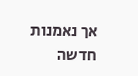אך נאמנות חדשה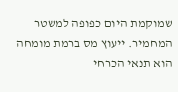שמוקמת היום כפופה למשטר המחמיר. ייעוץ מס ברמת מומחה הוא תנאי הכרחי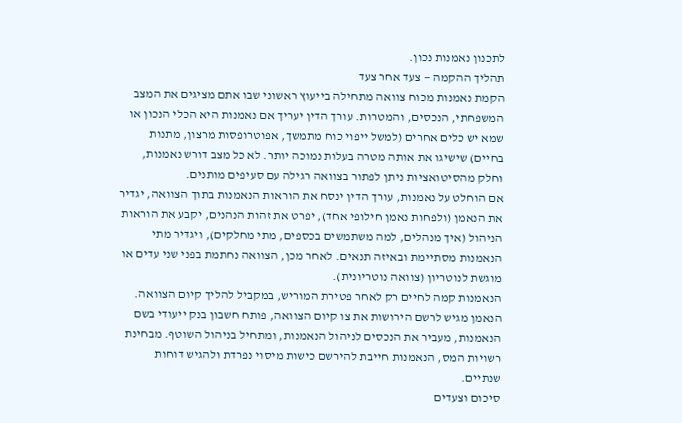לתכנון נאמנות נכון.
תהליך ההקמה — צעד אחר צעד
הקמת נאמנות מכוח צוואה מתחילה בייעוץ ראשוני שבו אתם מציגים את המצב המשפחתי, הנכסים, והמטרות. עורך הדין יעריך אם נאמנות היא הכלי הנכון או שמא יש כלים אחרים (למשל ייפוי כוח מתמשך, אפוטרופסות מרצון, מתנות בחיים) שישיגו את אותה מטרה בעלות נמוכה יותר. לא כל מצב דורש נאמנות, וחלק מהסיטואציות ניתן לפתור בצוואה רגילה עם סעיפים מותנים.
אם הוחלט על נאמנות, עורך הדין ינסח את הוראות הנאמנות בתוך הצוואה, יגדיר את הנאמן (ולפחות נאמן חילופי אחד), יפרט את זהות הנהנים, יקבע את הוראות הניהול (איך מנהלים, למה משתמשים בכספים, מתי מחלקים), ויגדיר מתי הנאמנות מסתיימת ובאיזה תנאים. לאחר מכן, הצוואה נחתמת בפני שני עדים או מוגשת לנוטריון (צוואה נוטריונית).
הנאמנות קמה לחיים רק לאחר פטירת המוריש, במקביל להליך קיום הצוואה. הנאמן מגיש לרשם הירושות את צו קיום הצוואה, פותח חשבון בנק ייעודי בשם הנאמנות, מעביר את הנכסים לניהול הנאמנות, ומתחיל בניהול השוטף. מבחינת רשויות המס, הנאמנות חייבת להירשם כישות מיסוי נפרדת ולהגיש דוחות שנתיים.
סיכום וצעדים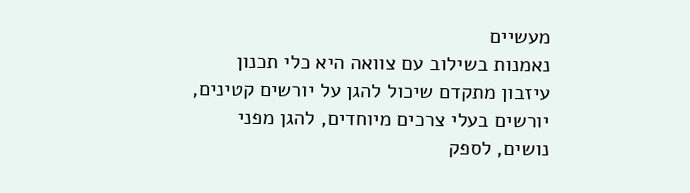מעשיים
נאמנות בשילוב עם צוואה היא כלי תכנון עיזבון מתקדם שיכול להגן על יורשים קטינים, יורשים בעלי צרכים מיוחדים, להגן מפני נושים, לספק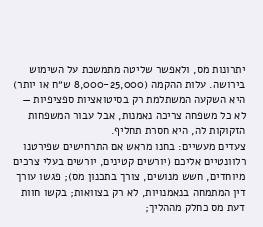יתרונות מס, ולאפשר שליטה מתמשכת על השימוש בירושה. עלות ההקמה (8,000-25,000 ש״ח או יותר) היא השקעה המשתלמת רק בסיטואציות ספציפיות — לא כל משפחה צריכה נאמנות, אבל עבור המשפחות הזקוקות לה, היא חסרת תחליף.
צעדים מעשיים: בחנו מראש אם התרחישים שפירטנו רלוונטיים אליכם (יורשים קטינים, יורשים בעלי צרכים מיוחדים, חשש מנושים, צורך בתכנון מס); פגשו עורך דין המתמחה בנאמנויות, לא רק בצוואות; בקשו חוות דעת מס כחלק מההליך;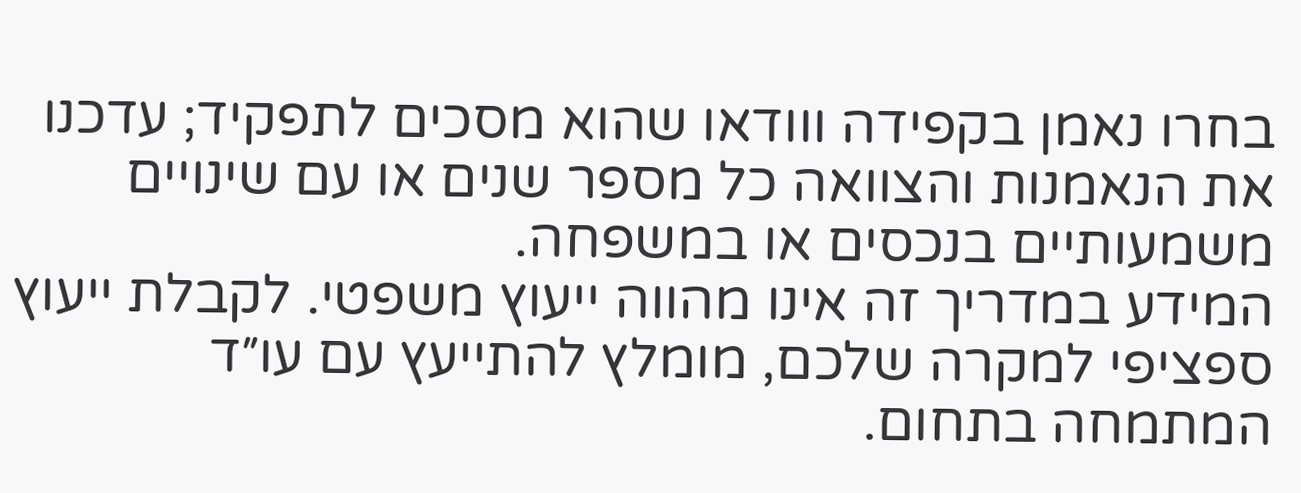בחרו נאמן בקפידה ווודאו שהוא מסכים לתפקיד; עדכנו את הנאמנות והצוואה כל מספר שנים או עם שינויים משמעותיים בנכסים או במשפחה.
המידע במדריך זה אינו מהווה ייעוץ משפטי. לקבלת ייעוץ ספציפי למקרה שלכם, מומלץ להתייעץ עם עו״ד המתמחה בתחום.